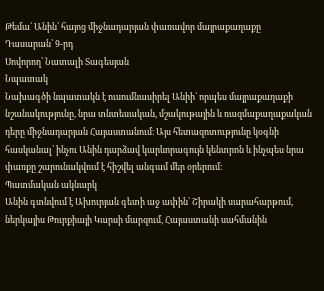Թեմա՝ Անին՝ հայոց միջնադարյան փառավոր մայրաքաղաքը
Դասարան՝ 9-րդ
Սովորող՝ Նատալի Տագեսյան
Նպատակ
Նախագծի նպատակն է ուսումնասիրել Անիի՝ որպես մայրաքաղաքի նշանակությունը, նրա տնտեսական, մշակութային և ռազմաքաղաքական դերը միջնադարյան Հայաստանում։ Այս հետազոտությունը կօգնի հասկանալ՝ ինչու Անին դարձավ կարևորագույն կենտրոն և ինչպես նրա փառքը շարունակվում է հիշվել անգամ մեր օրերում։
Պատմական ակնարկ
Անին գտնվում է Ախուրյան գետի աջ ափին՝ Շիրակի սարահարթում, ներկայիս Թուրքիայի Կարսի մարզում, Հայաստանի սահմանին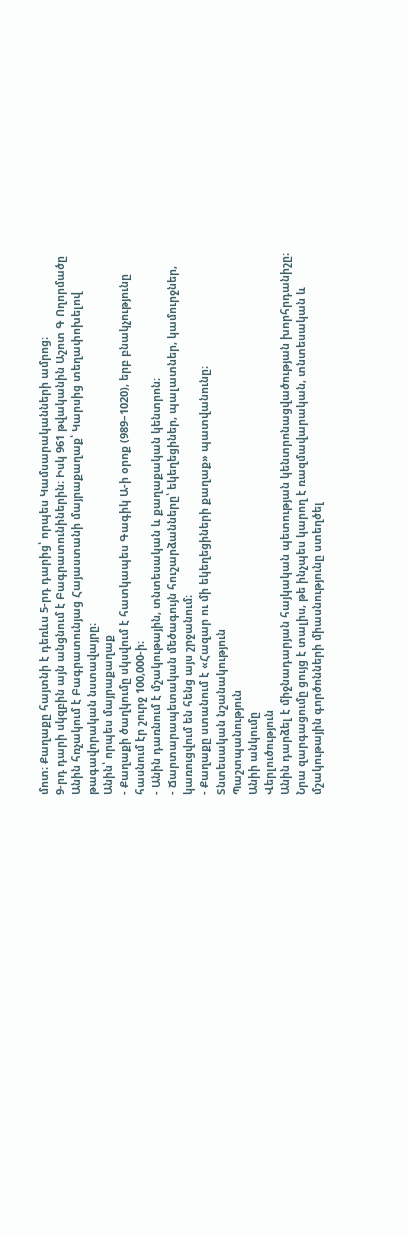մոտ։ Քաղաքը հայտնի է դեռևս 5-րդ դարից՝ որպես Կամսարականների ամրոց։
9-րդ դարի սկզբին այն անցնում է Բագրատունիներին։ Իսկ 961 թվականին Աշոտ Գ Ողորմածը Անին հռչակում է Բագրատունյաց Հայաստանի մայրաքաղաք՝ Կարսից տեղափոխելով թագավորական նստավայրը։
Անին՝ որպես մայրաքաղաք
- Քաղաքի ծաղկումը սկսվում է հատկապես Գագիկ Ա-ի օրոք (989–1020), երբ բնակչությունը հասնում էր շուրջ 100,000-ի։
- Անին դառնում է մշակութային, տնտեսական և քաղաքական կենտրոն։
- Ճարտարապետական մեծագույն հուշարձանները՝ եկեղեցիներ, պալատներ, կամուրջներ, կառուցվում են հենց այս շրջանում։
- Քաղաքը ստանում է «Հազար ու մի եկեղեցիների քաղաք» պատվանունը։
Տնտեսական նշանակություն
Պաշտպանություն
Անիի անկումը
Վերլուծություն
Անին դարձել է միջնադարյան հայկական պետության կենտրոնացվածության խորհրդանիշը։ Նրա զարգացումը ցույց է տալիս, թե ինչպես կարող է ռազմավարական, տնտեսական և մշակութային գործոնների միասնությունը ստեղծել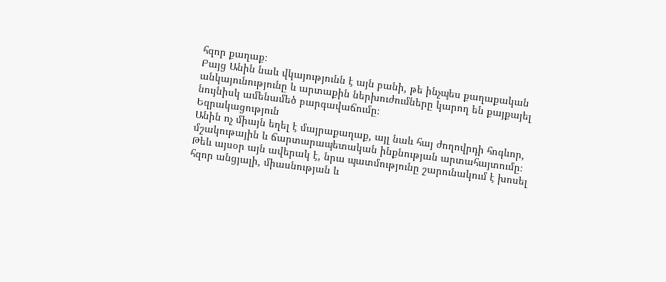հզոր քաղաք։
Բայց Անին նաև վկայությունն է այն բանի, թե ինչպես քաղաքական անկայունությունը և արտաքին ներխուժումները կարող են քայքայել նույնիսկ ամենամեծ բարգավաճումը։
Եզրակացություն
Անին ոչ միայն եղել է մայրաքաղաք, այլ նաև հայ ժողովրդի հոգևոր, մշակութային և ճարտարապետական ինքնության արտահայտումը։ Թեև այսօր այն ավերակ է, նրա պատմությունը շարունակում է խոսել հզոր անցյալի, միասնության և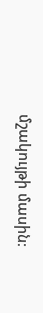մշակույթի մասին։